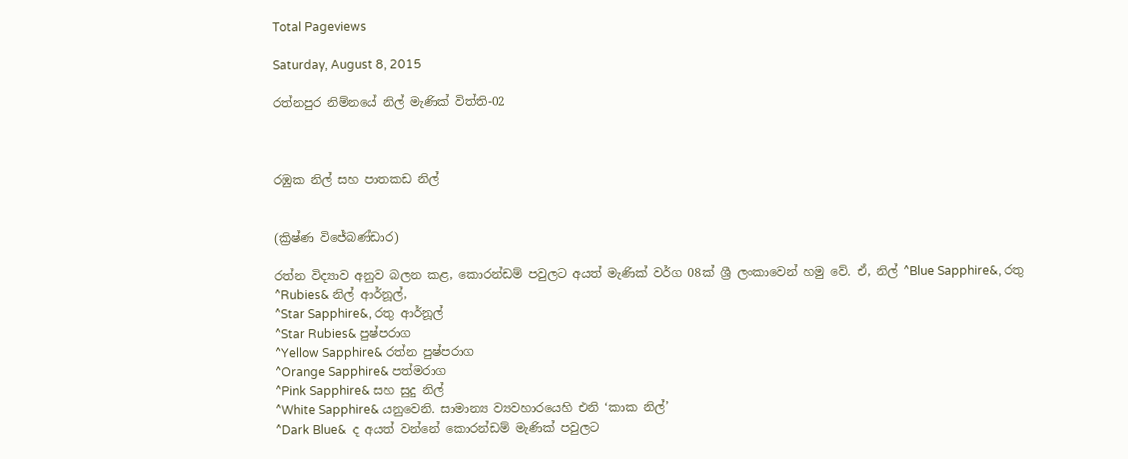Total Pageviews

Saturday, August 8, 2015

රත්නපුර නිම්නයේ නිල් මැණික් විත්ති-02



රඹුක නිල් සහ පාතකඩ නිල්


(ක්‍රිෂ්ණ විජේබණ්ඩාර)

රත්න විද්‍යාව අනුව බලන කළ, කොරන්ඩම් පවුලට අයත් මැණික් වර්ග 08ක් ශ්‍රී ලංකාවෙන් හමු වේ. ඒ, නිල් ^Blue Sapphire&, රතු
^Rubies& නිල් ආර්නූල්,
^Star Sapphire&, රතු ආර්නූල්
^Star Rubies& පුෂ්පරාග
^Yellow Sapphire& රත්න පුෂ්පරාග
^Orange Sapphire& පත්මරාග
^Pink Sapphire& සහ සුදු නිල්
^White Sapphire& යනුවෙනි. සාමාන්‍ය ව්‍යවහාරයෙහි එනි ‘කාක නිල්’
^Dark Blue&  ද අයත් වන්නේ කොරන්ඩම් මැණික් පවුලට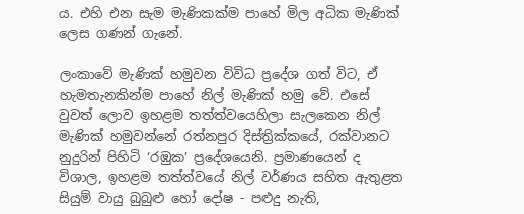ය. එහි එන සැම මැණිකක්ම පාහේ මිල අධික මැණික් ලෙස ගණන් ගැනේ.

ලංකාවේ මැණික් හමුවන විවිධ ප්‍රදේශ ගත් විට, ඒ හැමතැනකින්ම පාහේ නිල් මැණික් හමු වේ. එසේ වුවත් ලොව ඉහළම තත්ත්වයෙහිලා සැලකෙන නිල් මැණික් හමුවන්නේ රත්නපුර දිස්ත්‍රික්කයේ, රක්වානට නුදුරින් පිහිටි ‘රඹුක’ ප්‍රදේශයෙනි. ප්‍රමාණයෙන් ද විශාල, ඉහළම තත්ත්වයේ නිල් වර්ණය සහිත ඇතුළත සියුම් වායු බුබුළු හෝ දෝෂ - පළුදු නැති,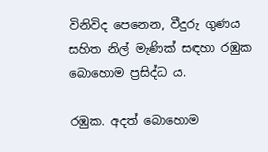විනිවිද පෙනෙන, වීදුරු ගුණය සහිත නිල් මැණික් සඳහා රඹුක බොහොම ප්‍රසිද්ධ ය.

රඹුක. අදත් බොහොම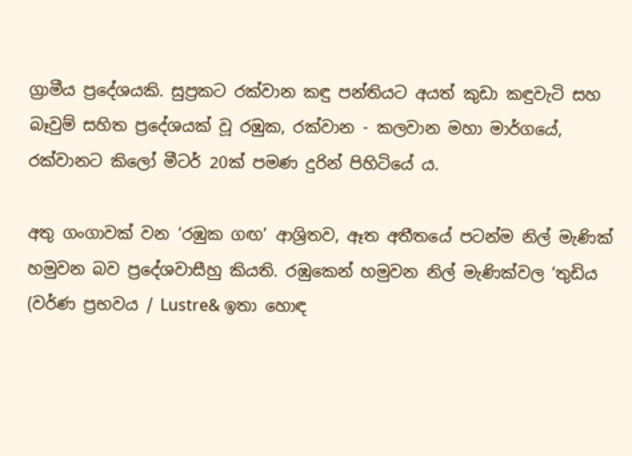ග්‍රාමීය ප්‍රදේශයකි. සුප්‍රකට රක්වාන කඳු පන්තියට අයත් කුඩා කඳුවැටි සහ බෑවුම් සහිත ප්‍රදේශයක් වූ රඹුක, රක්වාන - කලවාන මහා මාර්ගයේ, රක්වානට කිලෝ මීටර් 20ක් පමණ දුරින් පිහිටියේ ය.

අතු ගංගාවක් වන ‘රඹුක ගඟ’ ආශ්‍රිතව, ඈත අතීතයේ පටන්ම නිල් මැණික් හමුවන බව ප්‍රදේශවාසීහු කියති. රඹුකෙන් හමුවන නිල් මැණික්වල ‘තුඩිය (වර්ණ ප්‍රභවය / Lustre& ඉතා හොඳ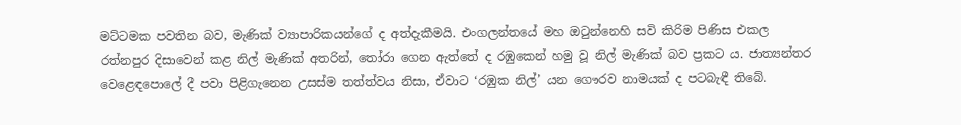මට්ටමක පවතින බව, මැණික් ව්‍යාපාරිකයන්ගේ ද අත්දැකීමයි. එංගලන්තයේ මහ ඔටුන්නෙහි සවි කිරිම පිණිස එකල රත්නපුර දිසාවෙන් කළ නිල් මැණික් අතරින්, තෝරා ගෙන ඇත්තේ ද රඹුකෙන් හමු වූ නිල් මැණික් බව ප්‍රකට ය. ජාත්‍යන්තර වෙළෙඳපොලේ දී පවා පිළිගැනෙන උසස්ම තත්ත්වය නිසා, ඒවාට ‘රඹුක නිල්’ යන ගෞරව නාමයක් ද පටබැඳී තිබේ.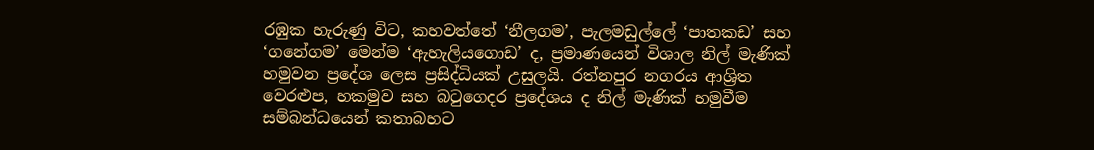රඹුක හැරුණු විට, කහවත්තේ ‘නීලගම’, පැලමඩුල්ලේ ‘පාතකඩ’ සහ ‘ගනේගම’ මෙන්ම ‘ඇහැලියගොඩ’ ද, ප්‍රමාණයෙන් විශාල නිල් මැණික් හමුවන ප්‍රදේශ ලෙස ප්‍රසිද්ධියක් උසුලයි. රත්නපුර නගරය ආශ්‍රිත වෙරළුප, හකමුව සහ බටුගෙදර ප්‍රදේශය ද නිල් මැණික් හමුවීම සම්බන්ධයෙන් කතාබහට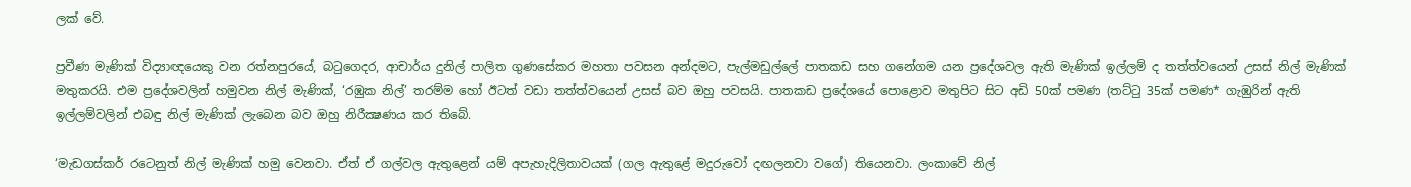ලක් වේ.

ප්‍රවීණ මැණික් විද්‍යාඥයෙකු වන රත්නපුරයේ, බටුගෙදර, ආචාර්ය දුනිල් පාලිත ගුණසේකර මහතා පවසන අන්දමට, පැල්මඩුල්ලේ පාතකඩ සහ ගනේගම යන ප්‍රදේශවල ඇති මැණික් ඉල්ලම් ද තත්ත්වයෙන් උසස් නිල් මැණික් මතුකරයි. එම ප්‍රදේශවලින් හමුවන නිල් මැණික්, ‘රඹුක නිල්’ තරම්ම හෝ ඊටත් වඩා තත්ත්වයෙන් උසස් බව ඔහු පවසයි. පාතකඩ ප්‍රදේශයේ පොළොව මතුපිට සිට අඩි 50ක් පමණ (තට්ටු 35ක් පමණ* ගැඹුරින් ඇති ඉල්ලම්වලින් එබඳු නිල් මැණික් ලැබෙන බව ඔහු නිරීක්‍ෂණය කර තිබේ.

‘මැඩගස්කර් රටෙනුත් නිල් මැණික් හමු වෙනවා. ඒත් ඒ ගල්වල ඇතුළෙන් යම් අපැහැදිලිතාවයක් (ගල ඇතුළේ මදුරුවෝ දඟලනවා වගේ) තියෙනවා. ලංකාවේ නිල්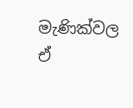මැණික්වල ඒ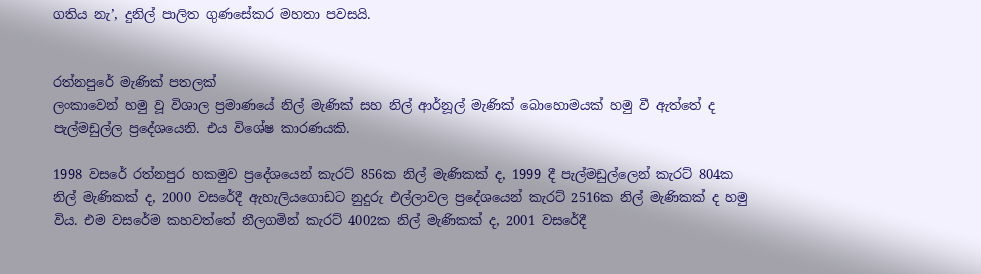ගතිය නැ’, දුනිල් පාලිත ගුණසේකර මහතා පවසයි.


රත්නපුරේ මැණික් පතලක්
ලංකාවෙන් හමු වූ විශාල ප්‍රමාණයේ නිල් මැණික් සහ නිල් ආර්නූල් මැණික් බොහොමයක් හමු වී ඇත්තේ ද පැල්මඩුල්ල ප්‍රදේශයෙනි. එය විශේෂ කාරණයකි.

1998 වසරේ රත්නපුර හකමුව ප්‍රදේශයෙන් කැරට් 856ක නිල් මැණිකක් ද, 1999 දී පැල්මඩුල්ලෙන් කැරට් 804ක නිල් මැණිකක් ද, 2000 වසරේදී ඇහැලියගොඩට නුදුරු එල්ලාවල ප්‍රදේශයෙන් කැරට් 2516ක නිල් මැණිකක් ද හමු විය. එම වසරේම කහවත්තේ නීලගමින් කැරට් 4002ක නිල් මැණිකක් ද, 2001 වසරේදී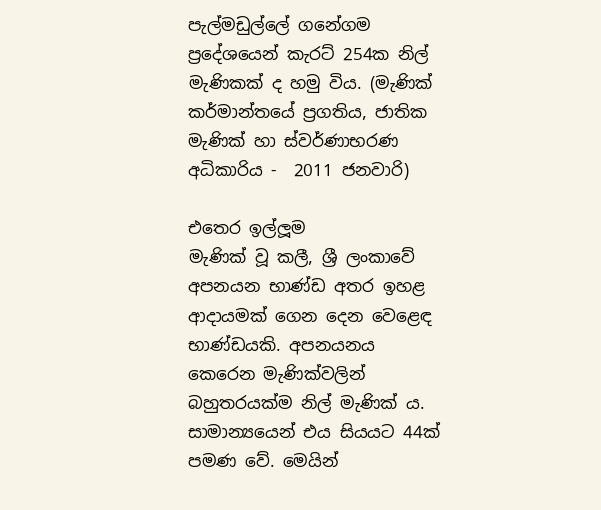පැල්මඩුල්ලේ ගනේගම ප්‍රදේශයෙන් කැරට් 254ක නිල් මැණිකක් ද හමු විය. (මැණික් කර්මාන්තයේ ප්‍රගතිය, ජාතික මැණික් හා ස්වර්ණාභරණ අධිකාරිය -  2011 ජනවාරි)

එතෙර ඉල්ලූම
මැණික් වූ කලී, ශ්‍රී ලංකාවේ අපනයන භාණ්ඩ අතර ඉහළ ආදායමක් ගෙන දෙන වෙළෙඳ භාණ්ඩයකි. අපනයනය කෙරෙන මැණික්වලින් බහුතරයක්ම නිල් මැණික් ය. සාමාන්‍යයෙන් එය සියයට 44ක් පමණ වේ. මෙයින්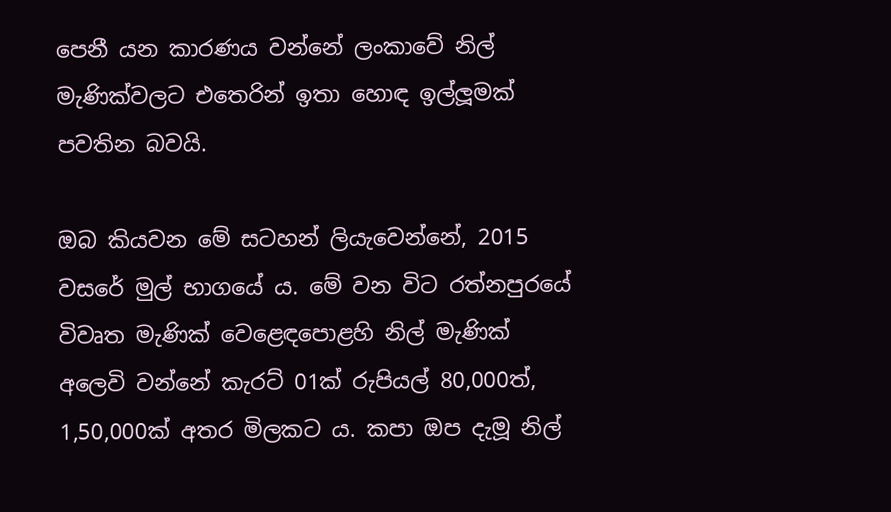පෙනී යන කාරණය වන්නේ ලංකාවේ නිල් මැණික්වලට එතෙරින් ඉතා හොඳ ඉල්ලූමක් පවතින බවයි.

ඔබ කියවන මේ සටහන් ලියැවෙන්නේ, 2015 වසරේ මුල් භාගයේ ය. මේ වන විට රත්නපුරයේ විවෘත මැණික් වෙළෙඳපොළහි නිල් මැණික් අලෙවි වන්නේ කැරට් 01ක් රුපියල් 80,000ත්, 1,50,000ක් අතර මිලකට ය. කපා ඔප දැමූ නිල්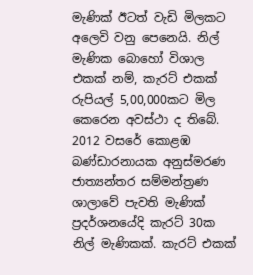මැණික් ඊටත් වැඩි මිලකට අලෙවි වනු පෙනෙයි. නිල් මැණික බොහෝ විශාල එකක් නම්, කැරට් එකක් රුපියල් 5,00,000කට මිල කෙරෙන අවස්ථා ද තිබේ. 2012 වසරේ කොළඹ බණ්ඩාරනායක අනුස්මරණ ජාත්‍යන්තර සම්මන්ත්‍රණ ශාලාවේ පැවති මැණික් ප්‍රදර්ශනයේදි කැරට් 30ක නිල් මැණිකක්. කැරට් එකක්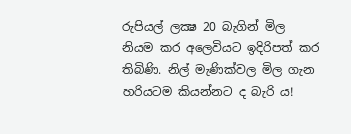රුපියල් ලක්‍ෂ 20 බැගින් මිල නියම කර අලෙවියට ඉදිරිපත් කර තිබිණි. නිල් මැණික්වල මිල ගැන හරියටම කියන්නට ද බැරි ය!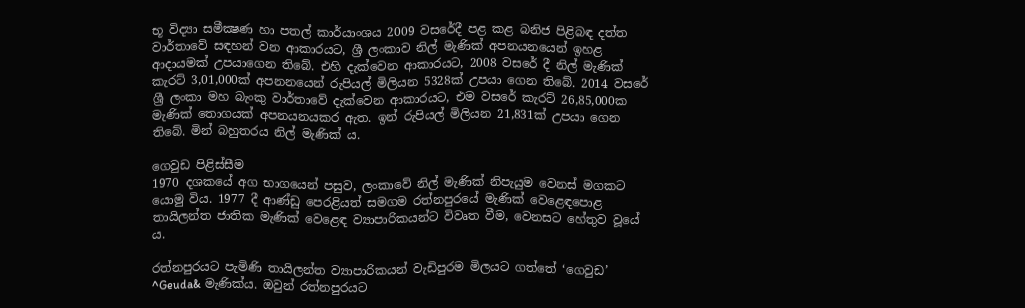භූ විද්‍යා සමීක්‍ෂණ හා පතල් කාර්යාංශය 2009 වසරේදී පළ කළ බනිජ පිළිබඳ දත්ත වාර්තාවේ සඳහන් වන ආකාරයට, ශ්‍රී ලංකාව නිල් මැණික් අපනයනයෙන් ඉහළ ආදායමක් උපයාගෙන තිබේ. එහි දැක්වෙන ආකාරයට, 2008 වසරේ දී නිල් මැණික් කැරට් 3,01,000ක් අපනනයෙන් රුපියල් මිලියන 5328ක් උපයා ගෙන තිබේ. 2014 වසරේ ශ්‍රී ලංකා මහ බැංකු වාර්තාවේ දැක්වෙන ආකාරයට, එම වසරේ කැරට් 26,85,000ක මැණික් තොගයක් අපනයනයකර ඇත. ඉන් රුපියල් මිලියන 21,831ක් උපයා ගෙන තිබේ. මින් බහුතරය නිල් මැණික් ය.

ගෙවුඩ පිළිස්සීම
1970 දශකයේ අග භාගයෙන් පසුව, ලංකාවේ නිල් මැණික් නිපැයුම වෙනස් මගකට යොමු විය. 1977 දී ආණ්ඩු පෙරළියත් සමගම රත්නපුරයේ මැණික් වෙළෙඳපොළ තායිලන්ත ජාතික මැණික් වෙළෙඳ ව්‍යාපාරිකයන්ට විවෘත වීම, වෙනසට හේතුව වූයේ ය.

රත්නපුරයට පැමිණි තායිලන්ත ව්‍යාපාරිකයන් වැඩිපුරම මිලයට ගත්තේ ‘ගෙවුඩ’ ^Geuda& මැණික්ය. ඔවුන් රත්නපුරයට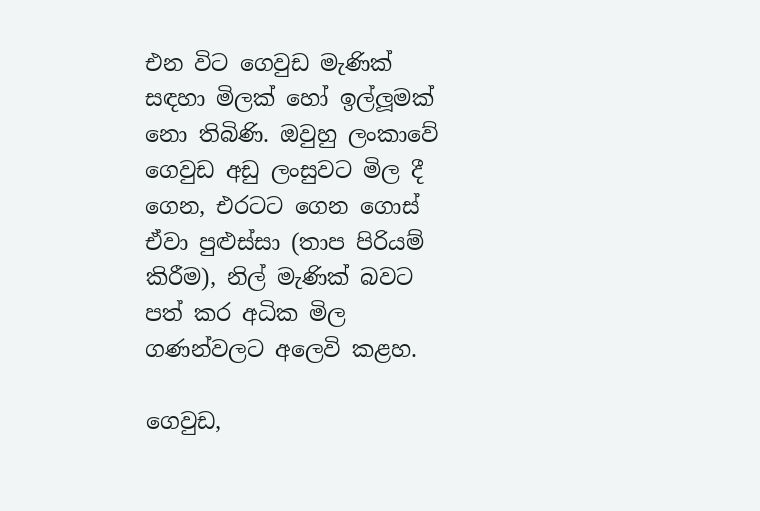එන විට ගෙවුඩ මැණික් සඳහා මිලක් හෝ ඉල්ලූමක් නො තිබිණි. ඔවුහු ලංකාවේ ගෙවුඩ අඩු ලංසුවට මිල දී ගෙන, එරටට ගෙන ගොස් ඒවා පුළුස්සා (තාප පිරියම් කිරීම), නිල් මැණික් බවට පත් කර අධික මිල ගණන්වලට අලෙවි කළහ.

ගෙවුඩ,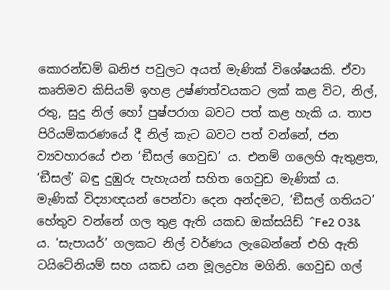කොරන්ඩම් ඛනිජ පවුලට අයත් මැණික් විශේෂයකි. ඒවා කෘතිමව කිසියම් ඉහළ උෂ්ණත්වයකට ලක් කළ විට, නිල්, රතු, සුදු නිල් හෝ පුෂ්පරාග බවට පත් කළ හැකි ය. තාප පිරියම්කරණයේ දී නිල් කැට බවට පත් වන්නේ, ජන ව්‍යවහාරයේ එන ‘ඞීසල් ගෙවුඩ’ ය. එනම් ගලෙහි ඇතුළත, ‘ඞීසල්’ බඳු දුඹුරු පැහැයන් සහිත ගෙවුඩ මැණික් ය. මැණික් විද්‍යාඥයන් පෙන්වා දෙන අන්දමට, ‘ඞීසල් ගතියට’ හේතුව වන්නේ ගල තුළ ඇති යකඩ ඔක්සයිඩ් ^Fe2 O3& ය. ‘සැපායර්’ ගලකට නිල් වර්ණය ලැබෙන්නේ එහි ඇති ටයිටේනියම් සහ යකඩ යන මූලද්‍රව්‍ය මගිනි. ගෙවුඩ ගල්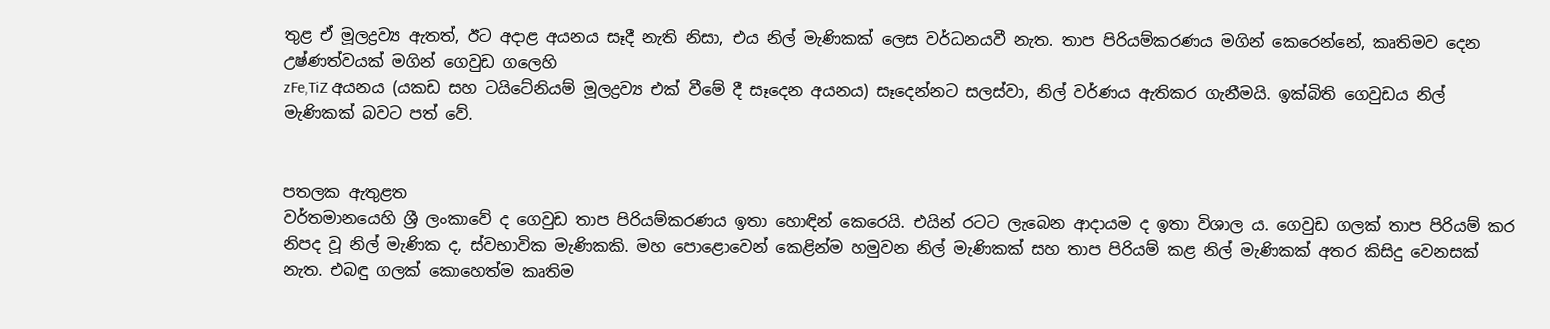තුළ ඒ මූලද්‍රව්‍ය ඇතත්, ඊට අදාළ අයනය සෑදී නැති නිසා, එය නිල් මැණිකක් ලෙස වර්ධනයවී නැත. තාප පිරියම්කරණය මගින් කෙරෙන්නේ, කෘතිමව දෙන උෂ්ණත්වයක් මගින් ගෙවුඩ ගලෙහි
zFe,TiZ අයනය (යකඩ සහ ටයිටේනියම් මූලද්‍රව්‍ය එක් වීමේ දී සෑදෙන අයනය) සෑදෙන්නට සලස්වා, නිල් වර්ණය ඇතිකර ගැනීමයි. ඉක්බිති ගෙවුඩය නිල් මැණිකක් බවට පත් වේ.


පතලක ඇතුළත
වර්තමානයෙහි ශ්‍රී ලංකාවේ ද ගෙවුඩ තාප පිරියම්කරණය ඉතා හොඳින් කෙරෙයි. එයින් රටට ලැබෙන ආදායම ද ඉතා විශාල ය. ගෙවුඩ ගලක් තාප පිරියම් කර නිපද වූ නිල් මැණික ද, ස්වභාවික මැණිකකි. මහ පොළොවෙන් කෙළින්ම හමුවන නිල් මැණිකක් සහ තාප පිරියම් කළ නිල් මැණිකක් අතර කිසිදු වෙනසක් නැත. එබඳු ගලක් කොහෙත්ම කෘතිම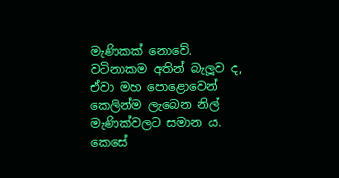මැණිකක් නොවේ. වටිනාකම අතින් බැලූව ද, ඒවා මහ පොළොවෙන් කෙලින්ම ලැබෙන නිල් මැණික්වලට සමාන ය. කෙසේ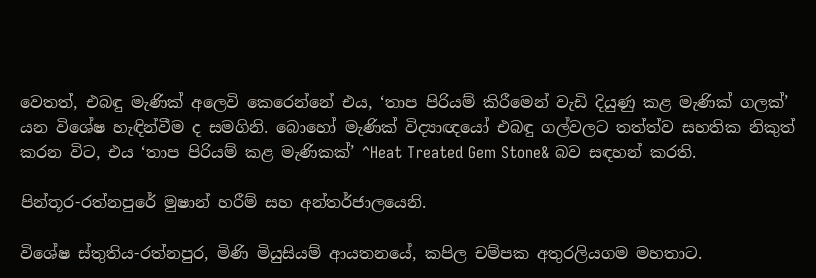වෙතත්, එබඳු මැණික් අලෙවි කෙරෙන්නේ එය, ‘තාප පිරියම් කිරීමෙන් වැඩි දියුණු කළ මැණික් ගලක්’ යන විශේෂ හැඳින්වීම ද සමගිනි. බොහෝ මැණික් විද්‍යාඥයෝ එබඳු ගල්වලට තත්ත්ව සහතික නිකුත් කරන විට, එය ‘තාප පිරියම් කළ මැණිකක්’ ^Heat Treated Gem Stone& බව සඳහන් කරති.

පින්තූර-රත්නපුරේ මුෂාන් හරීම් සහ අන්තර්ජාලයෙනි.

විශේෂ ස්තුතිය-රත්නපුර, මිණි මියුසියම් ආයතනයේ, කපිල චම්පක අතුරලියගම මහතාට.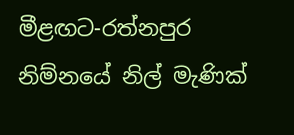මීළඟට-රත්නපුර නිම්නයේ නිල් මැණික්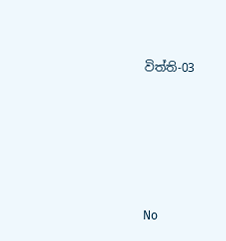විත්ති-03





No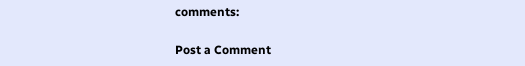comments:

Post a Comment